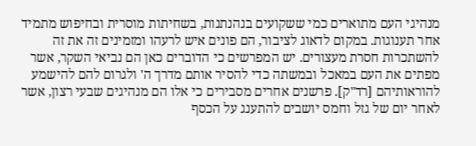מנהיגי העם מתוארים כמי ששקועים בנהנתנות, בשחיתות מוסרית ובחיפוש מתמיד אחר תענוגות. במקום לדאוג לציבור, הם פונים איש לרעהו ומזמינים זה את זה להשתכרות חסרת מעצורים. יש המפרשים כי הדוברים כאן הם נביאי השקר, אשר מפתים את העם במאכל ובמשתה כדי להסיר אותם מדרך ה' ולגרום להם להישמע להוראותיהם [רד"ק]. פרשנים אחרים מסבירים כי אלו הם מנהיגים שבעי רצון, אשר לאחר יום של גזל וחמס יושבים להתענג על הכסף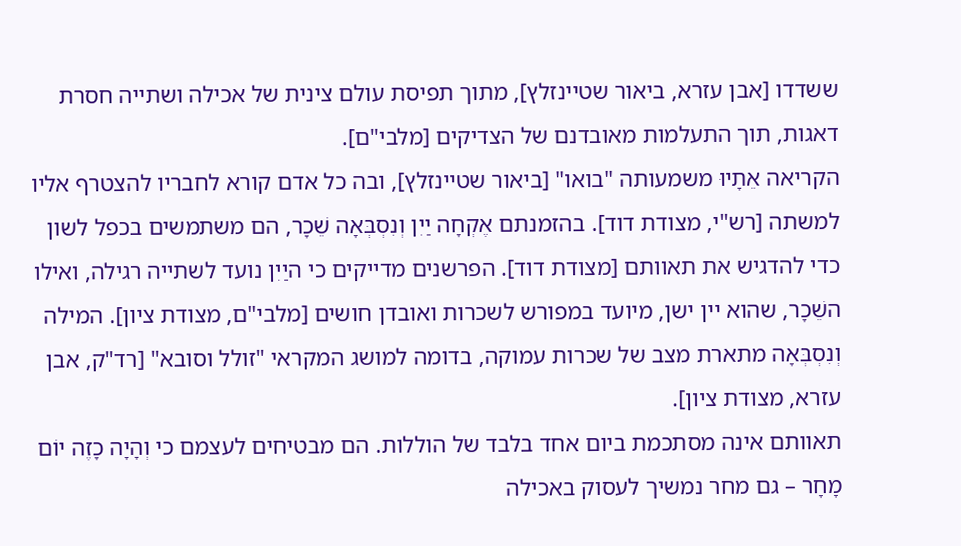ששדדו [אבן עזרא, ביאור שטיינזלץ], מתוך תפיסת עולם צינית של אכילה ושתייה חסרת דאגות, תוך התעלמות מאובדנם של הצדיקים [מלבי"ם].
הקריאה אֵתָיוּ משמעותה "בואו" [ביאור שטיינזלץ], ובה כל אדם קורא לחבריו להצטרף אליו למשתה [רש"י, מצודת דוד]. בהזמנתם אֶקְחָה יַיִן וְנִסְבְּאָה שֵׁכָר, הם משתמשים בכפל לשון כדי להדגיש את תאוותם [מצודת דוד]. הפרשנים מדייקים כי היַיִן נועד לשתייה רגילה, ואילו השֵׁכָר, שהוא יין ישן, מיועד במפורש לשכרות ואובדן חושים [מלבי"ם, מצודת ציון]. המילה וְנִסְבְּאָה מתארת מצב של שכרות עמוקה, בדומה למושג המקראי "זולל וסובא" [רד"ק, אבן עזרא, מצודת ציון].
תאוותם אינה מסתכמת ביום אחד בלבד של הוללות. הם מבטיחים לעצמם כי וְהָיָה כָזֶה יוֹם מָחָר – גם מחר נמשיך לעסוק באכילה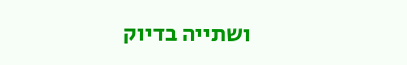ושתייה בדיוק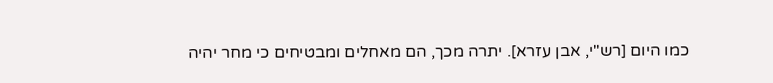כמו היום [רש"י, אבן עזרא]. יתרה מכך, הם מאחלים ומבטיחים כי מחר יהיה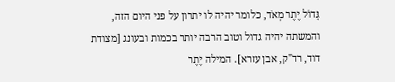גָּדוֹל יֶתֶר מְאֹד, כלומר יהיה לו יתרון על פני היום הזה, והמשתה יהיה גדול וטוב הרבה יותר בכמות ובעונג [מצודת דוד, רד"ק, אבן עזרא]. המילה יֶתֶר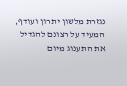נגזרת מלשון יתרון ועודף, המעיד על רצונם להגדיל את התענוג מיום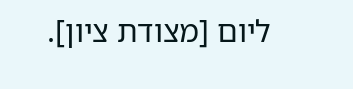ליום [מצודת ציון].